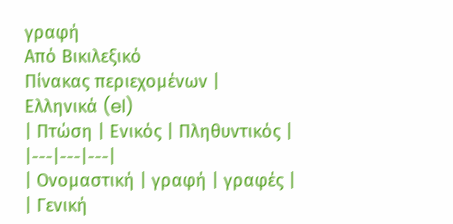γραφή
Από Βικιλεξικό
Πίνακας περιεχομένων |
Ελληνικά (el)
| Πτώση | Ενικός | Πληθυντικός |
|---|---|---|
| Ονομαστική | γραφή | γραφές |
| Γενική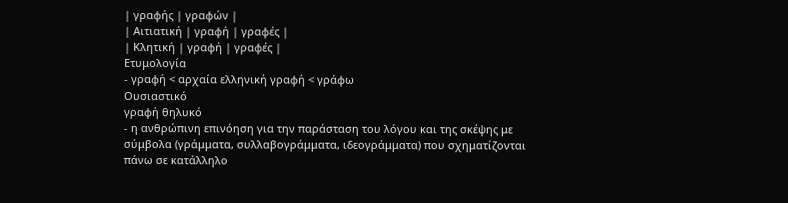| γραφής | γραφών |
| Αιτιατική | γραφή | γραφές |
| Κλητική | γραφή | γραφές |
Ετυμολογία
- γραφή < αρχαία ελληνική γραφή < γράφω
Ουσιαστικό
γραφή θηλυκό
- η ανθρώπινη επινόηση για την παράσταση του λόγου και της σκέψης με σύμβολα (γράμματα, συλλαβογράμματα, ιδεογράμματα) που σχηματίζονται πάνω σε κατάλληλο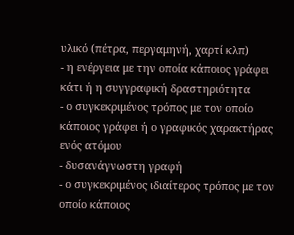υλικό (πέτρα, περγαμηνή, χαρτί κλπ)
- η ενέργεια με την οποία κάποιος γράφει κάτι ή η συγγραφική δραστηριότητα
- ο συγκεκριμένος τρόπος με τον οποίο κάποιος γράφει ή ο γραφικός χαρακτήρας ενός ατόμου
- δυσανάγνωστη γραφή
- ο συγκεκριμένος ιδιαίτερος τρόπος με τον οποίο κάποιος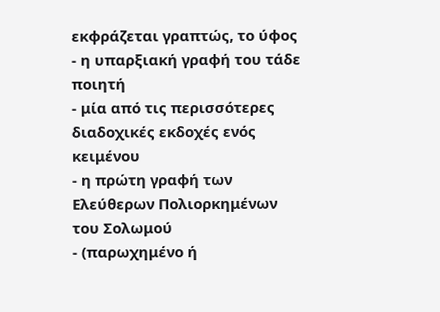εκφράζεται γραπτώς, το ύφος
- η υπαρξιακή γραφή του τάδε ποιητή
- μία από τις περισσότερες διαδοχικές εκδοχές ενός κειμένου
- η πρώτη γραφή των Ελεύθερων Πολιορκημένων του Σολωμού
- (παρωχημένο ή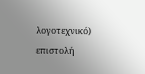λογοτεχνικό) επιστολή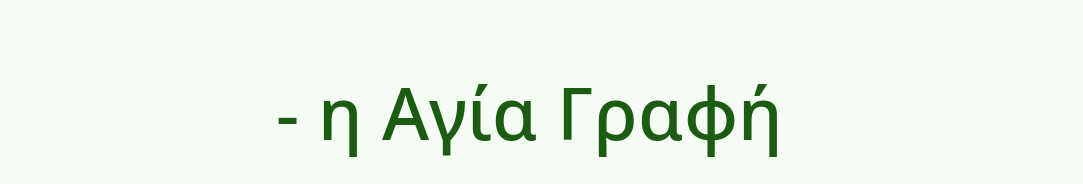- η Αγία Γραφή